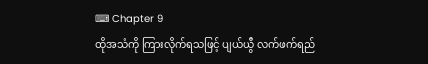⌨ Chapter 9
ထိုအသံကို ကြားလိုက်ရသဖြင့် ပျယ်ယွီ လက်ဖက်ရည်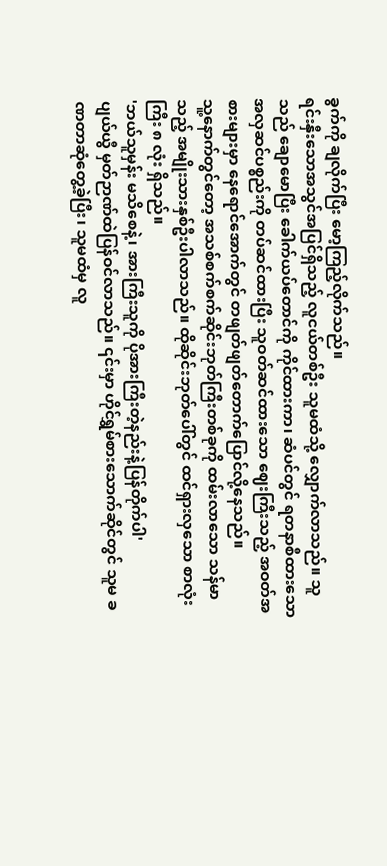ခွက်ကို ချလိုက်ပြီး မော့ကြည့်လိုက်သည်။
ရင်းနှီးသောအသွင်အပြင်ရှိသည့် လူငယ်တစ်ဦး သူမထံသို့ လျှောက်လာသည်။ သူသည် ချောမောပြီး ခေါက်ယပ်တောင်ကို ကိုင်ထားကာ၊ ဆံပင်တွင် ရတနာစီထားသော အလှဆင်ပစ္စည်းကို တပ်ဆင်ထားပြီး သူဝတ်ဆင်ထားသော ဈေးကြီးသည့် အဝတ်အစားများမှာ နေရောင်အောက်တွင် တဖျတ်ဖျတ်တောက်ပြောင်လို့နေသည်။
သူ့နောက်တွင်တော့ အသစ်စက်စက်ဆိုင်းဘုတ်ကြီးတစ်ခုကို ထမ်းလာသော သန်မာသည့် အမျိုးသားနှစ်ဦးပါလာသည်။ ထိုဆိုင်းဘုတ်ပေါ်တွင် ထင်ရှားလှသော စာလုံးကြီး ၈ လုံး ရှိသည်။
'ဘယ်သူမှန်း မသိစေနဲ့၊ အားကြီးသူကို ပိုအားကြီးတဲ့နည်းနဲ့ပြန်တိုက်ပါ'
ပျယ်ယွီ မှတ်ဉာဏ်ထဲပြန်ဝင်လာသည်။ ၎င်းမှာ ဟိုင်ရွှမ်စားသောက်ဆိုင်တွင် သူမ ခဏတာဆုံတွေ့ခဲ့ပြီး၊ သူမထံမှ လူ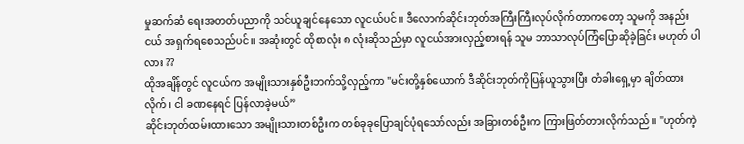မှုဆက်ဆံ ရေးအတတ်ပညာကို သင်ယူချင်နေသော လူငယ်ပင်။ ဒီလောက်ဆိုင်းဘုတ်အကြီးကြီးလုပ်လိုက်တာကတော့ သူမကို အနည်းငယ် အရှက်ရစေသည်ပင်။ အဆုံးတွင် ထိုစာလုံး ၈ လုံးဆိုသည်မှာ လူငယ်အားလှည့်စားရန် သူမ ဘာသာလုပ်ကြံပြောဆိုခဲ့ခြင်း မဟုတ် ပါလား ??
ထိုအချိန်တွင် လူငယ်က အမျိုးသားနှစ်ဦးဘက်သို့လှည့်ကာ "မင်းတို့နှစ်ယောက် ဒီဆိုင်းဘုတ်ကိုပြန်ယူသွားပြီး တံခါးရှေ့မှာ ချိတ်ထားလိုက်၊ ငါ ခဏနေရင် ပြန်လာခဲ့မယ်”
ဆိုင်းဘုတ်ထမ်းထားသော အမျိုးသားတစ်ဦးက တစ်ခုခုပြောချင်ပုံရသော်လည်း အခြားတစ်ဦးက ကြားဖြတ်တားလိုက်သည်။ "ဟုတ်ကဲ့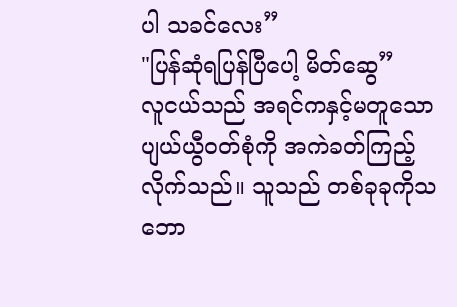ပါ သခင်လေး”
"ပြန်ဆုံရပြန်ပြီပေါ့ မိတ်ဆွေ”
လူငယ်သည် အရင်ကနှင့်မတူသော ပျယ်ယွီဝတ်စုံကို အကဲခတ်ကြည့်လိုက်သည်။ သူသည် တစ်ခုခုကိုသဘော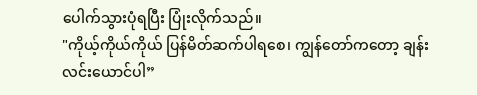ပေါက်သွားပုံရပြီး ပြုံးလိုက်သည်။
"ကိုယ့်ကိုယ်ကိုယ် ပြန်မိတ်ဆက်ပါရစေ၊ ကျွန်တော်ကတော့ ချန်းလင်းယောင်ပါ”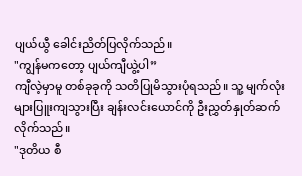ပျယ်ယွီ ခေါင်းညိတ်ပြလိုက်သည်။
"ကျွန်မကတော့ ပျယ်ကျီယွဲ့ပါ”
ကျီလဲ့မှာမူ တစ်ခုခုကို သတိပြုမိသွားပုံရသည်။ သူ့ မျက်လုံးများပြူးကျသွားပြီး ချန်းလင်းယောင်ကို ဦးညွှတ်နှုတ်ဆက်လိုက်သည်။
"ဒုတိယ စီ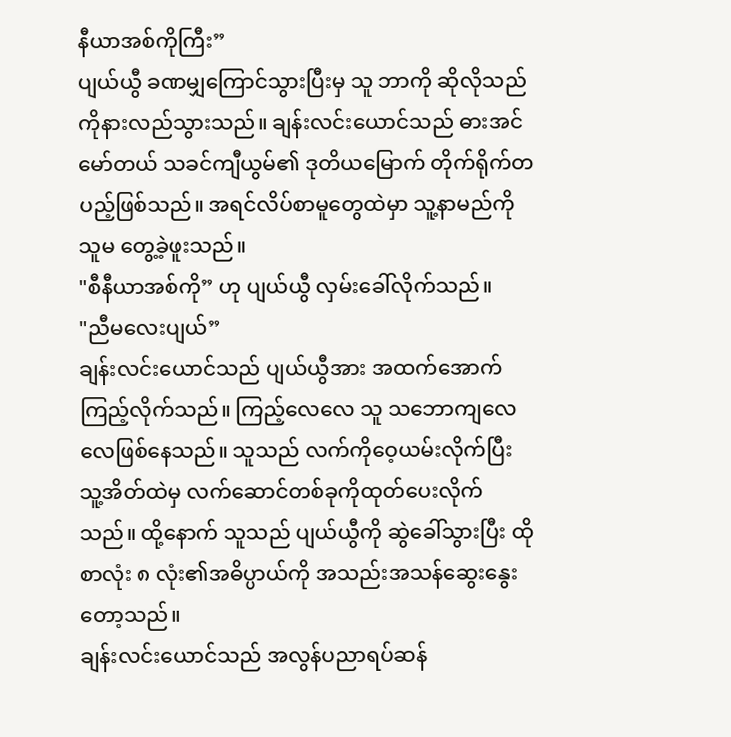နီယာအစ်ကိုကြီး”
ပျယ်ယွီ ခဏမျှကြောင်သွားပြီးမှ သူ ဘာကို ဆိုလိုသည်ကိုနားလည်သွားသည်။ ချန်းလင်းယောင်သည် ဓားအင်မော်တယ် သခင်ကျီယွမ်၏ ဒုတိယမြောက် တိုက်ရိုက်တပည့်ဖြစ်သည်။ အရင်လိပ်စာမူတွေထဲမှာ သူ့နာမည်ကို သူမ တွေ့ခဲ့ဖူးသည်။
"စီနီယာအစ်ကို” ဟု ပျယ်ယွီ လှမ်းခေါ်လိုက်သည်။
"ညီမလေးပျယ်”
ချန်းလင်းယောင်သည် ပျယ်ယွီအား အထက်အောက်ကြည့်လိုက်သည်။ ကြည့်လေလေ သူ သဘောကျလေလေဖြစ်နေသည်။ သူသည် လက်ကိုဝေ့ယမ်းလိုက်ပြီး သူ့အိတ်ထဲမှ လက်ဆောင်တစ်ခုကိုထုတ်ပေးလိုက်သည်။ ထို့နောက် သူသည် ပျယ်ယွီကို ဆွဲခေါ်သွားပြီး ထိုစာလုံး ၈ လုံး၏အဓိပ္ပာယ်ကို အသည်းအသန်ဆွေးနွေးတော့သည်။
ချန်းလင်းယောင်သည် အလွန်ပညာရပ်ဆန်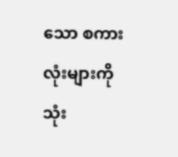သော စကားလုံးများကိုသုံး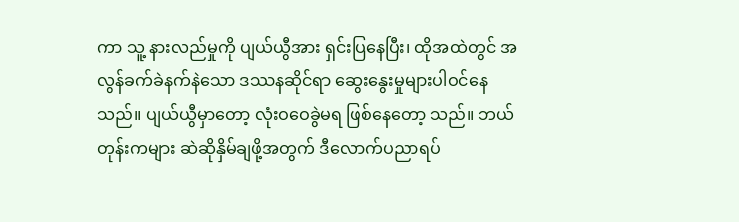ကာ သူ့ နားလည်မှုကို ပျယ်ယွီအား ရှင်းပြနေပြီး၊ ထိုအထဲတွင် အလွန်ခက်ခဲနက်နဲသော ဒဿနဆိုင်ရာ ဆွေးနွေးမှုများပါဝင်နေသည်။ ပျယ်ယွီမှာတော့ လုံးဝဝေခွဲမရ ဖြစ်နေတော့ သည်။ ဘယ်တုန်းကများ ဆဲဆိုနှိမ်ချဖို့အတွက် ဒီလောက်ပညာရပ်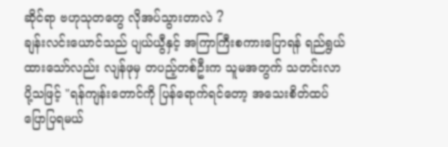ဆိုင်ရာ ဗဟုသုတတွေ လိုအပ်သွားတာလဲ ?
ချန်းလင်းယောင်သည် ပျယ်ယွီနှင့် အကြာကြီးစကားပြောရန် ရည်ရွယ်ထားသော်လည်း လျန်ဖုမှ တပည့်တစ်ဦးက သူမအတွက် သတင်းလာပို့သဖြင့် "ရန်ကျန်းတောင်ကို ပြန်ရောက်ရင်တော့ အသေးစိတ်ထပ်ပြောပြရမယ်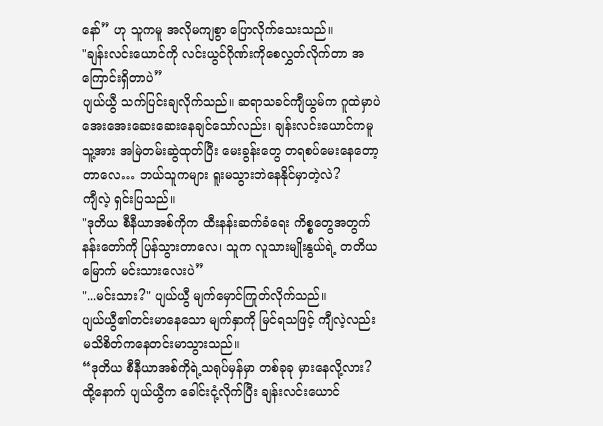နော်” ဟု သူကမူ အလိုမကျစွာ ပြောလိုက်သေးသည်။
"ချန်းလင်းယောင်ကို လင်းယွင်ဂိုဏ်းကိုစေလွှတ်လိုက်တာ အကြောင်းရှိတာပဲ”
ပျယ်ယွီ သက်ပြင်းချလိုက်သည်။ ဆရာသခင်ကျီယွမ်က ဂူထဲမှာပဲ အေးအေးဆေးဆေးနေချင်သော်လည်း၊ ချန်းလင်းယောင်ကမူ သူ့အား အမြဲတမ်းဆွဲထုတ်ပြီး မေးခွန်းတွေ တရစပ်မေးနေတော့တာလေ… ဘယ်သူကများ ရူးမသွားဘဲနေနိုင်မှာတဲ့လဲ?
ကျီလဲ့ ရှင်းပြသည်။
"ဒုတိယ စီနီယာအစ်ကိုက ထီးနန်းဆက်ခံရေး ကိစ္စတွေအတွက် နန်းတော်ကို ပြန်သွားတာလေ၊ သူက လူသားမျိုးနွယ်ရဲ့ တတိယမြောက် မင်းသားလေးပဲ”
"...မင်းသား?" ပျယ်ယွီ မျက်မှောင်ကြုတ်လိုက်သည်။
ပျယ်ယွီ၏တင်းမာနေသော မျက်နှာကို မြင်ရသဖြင့် ကျီလဲ့လည်း မသိစိတ်ကနေတင်းမာသွားသည်။
“ဒုတိယ စီနီယာအစ်ကိုရဲ့သရုပ်မှန်မှာ တစ်ခုခု မှားနေလို့လား?
ထို့နောက် ပျယ်ယွီက ခေါင်းငုံ့လိုက်ပြီး ချန်းလင်းယောင်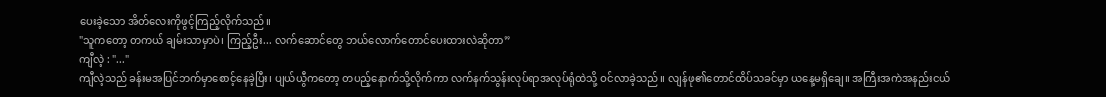ပေးခဲ့သော အိတ်လေးကိုဖွင့်ကြည့်လိုက်သည်။
"သူကတော့ တကယ် ချမ်းသာမှာပဲ၊ ကြည့်ဦး... လက်ဆောင်တွေ ဘယ်လောက်တောင်ပေးထားလဲဆိုတာ”
ကျီလဲ့ : "..."
ကျီလဲ့သည် ခန်းမအပြင်ဘက်မှာစောင့်နေခဲ့ပြီး၊ ပျယ်ယွီကတော့ တပည့်နောက်သို့လိုက်ကာ လက်နက်သွန်းလုပ်ရာအလုပ်ရုံထဲသို့ ဝင်လာခဲ့သည်။ လျန်ဖု၏တောင်ထိပ်သခင်မှာ ယနေ့မရှိချေ။ အကြီးအကဲအနည်းငယ်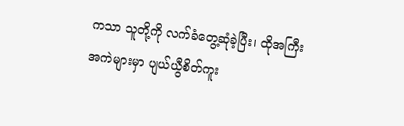ကသာ သူတို့ကို လက်ခံတွေ့ဆုံခဲ့ပြီး၊ ထိုအကြီးအကဲများမှာ ပျယ်ယွီစိတ်ကူး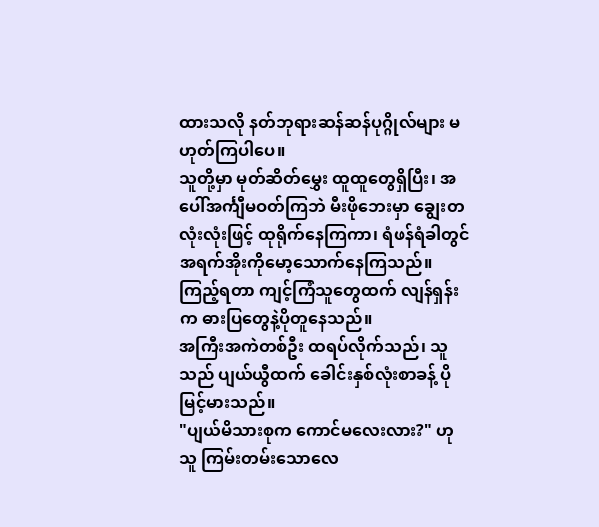ထားသလို နတ်ဘုရားဆန်ဆန်ပုဂ္ဂိုလ်များ မဟုတ်ကြပါပေ။
သူတို့မှာ မုတ်ဆိတ်မွှေး ထူထူတွေရှိပြီး၊ အပေါ်အင်္ကျီမဝတ်ကြဘဲ မီးဖိုဘေးမှာ ချွေးတလုံးလုံးဖြင့် ထုရိုက်နေကြကာ၊ ရံဖန်ရံခါတွင် အရက်အိုးကိုမော့သောက်နေကြသည်။ ကြည့်ရတာ ကျင့်ကြံသူတွေထက် လျန်ရှန်းက ဓားပြတွေနဲ့ပိုတူနေသည်။
အကြီးအကဲတစ်ဦး ထရပ်လိုက်သည်၊ သူသည် ပျယ်ယွီထက် ခေါင်းနှစ်လုံးစာခန့် ပိုမြင့်မားသည်။
"ပျယ်မိသားစုက ကောင်မလေးလား?" ဟု သူ ကြမ်းတမ်းသောလေ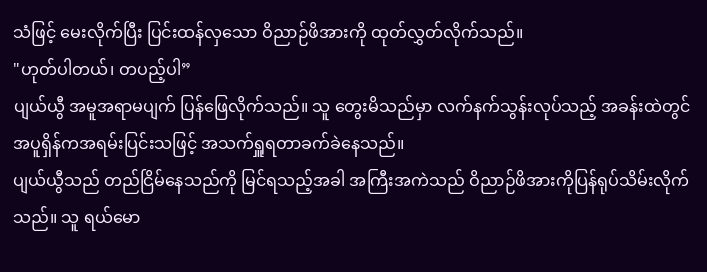သံဖြင့် မေးလိုက်ပြီး ပြင်းထန်လှသော ဝိညာဉ်ဖိအားကို ထုတ်လွှတ်လိုက်သည်။
"ဟုတ်ပါတယ်၊ တပည့်ပါ”
ပျယ်ယွီ အမူအရာမပျက် ပြန်ဖြေလိုက်သည်။ သူ တွေးမိသည်မှာ လက်နက်သွန်းလုပ်သည့် အခန်းထဲတွင် အပူရှိန်ကအရမ်းပြင်းသဖြင့် အသက်ရှူရတာခက်ခဲနေသည်။
ပျယ်ယွီသည် တည်ငြိမ်နေသည်ကို မြင်ရသည့်အခါ အကြီးအကဲသည် ဝိညာဉ်ဖိအားကိုပြန်ရုပ်သိမ်းလိုက်သည်။ သူ ရယ်မော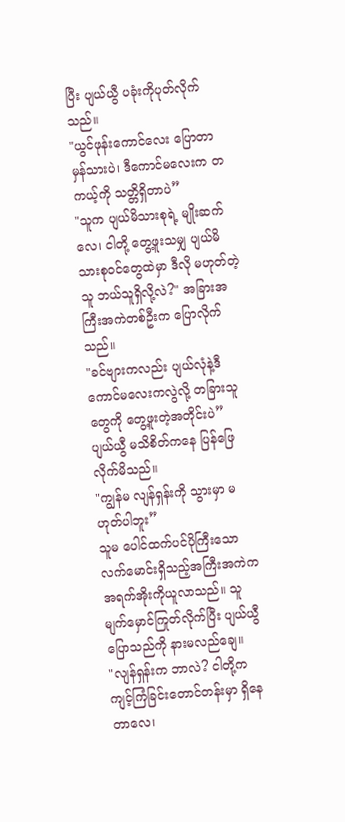ပြီး ပျယ်ယွီ ပခုံးကိုပုတ်လိုက်သည်။
"ယွင်ဖုန်းကောင်လေး ပြောတာ မှန်သားပဲ၊ ဒီကောင်မလေးက တကယ့်ကို သတ္တိရှိတာပဲ”
"သူက ပျယ်မိသားစုရဲ့ မျိုးဆက်လေ၊ ငါတို့ တွေ့ဖူးသမျှ ပျယ်မိသားစုဝင်တွေထဲမှာ ဒီလို မဟုတ်တဲ့သူ ဘယ်သူရှိလို့လဲ?" အခြားအကြီးအကဲတစ်ဦးက ပြောလိုက်သည်။
"ခင်ဗျားကလည်း ပျယ်လုံနဲ့ဒီကောင်မလေးကလွဲလို့ တခြားသူတွေကို တွေ့ဖူးတဲ့အတိုင်းပဲ”
ပျယ်ယွီ မသိစိတ်ကနေ ပြန်ဖြေလိုက်မိသည်။
"ကျွန်မ လျန်ရှန်းကို သွားမှာ မဟုတ်ပါဘူး”
သူမ ပေါင်ထက်ပင်ပိုကြီးသော လက်မောင်းရှိသည့်အကြီးအကဲက အရက်အိုးကိုယူလာသည်။ သူ မျက်မှောင်ကြုတ်လိုက်ပြီး ပျယ်ယွီ ပြောသည်ကို နားမလည်ချေ။
"လျန်ရှန်းက ဘာလဲ? ငါတို့က ကျင့်ကြံခြင်းတောင်တန်းမှာ ရှိနေတာလေ၊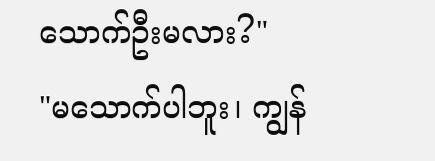သောက်ဦးမလား?"
"မသောက်ပါဘူး၊ ကျွန်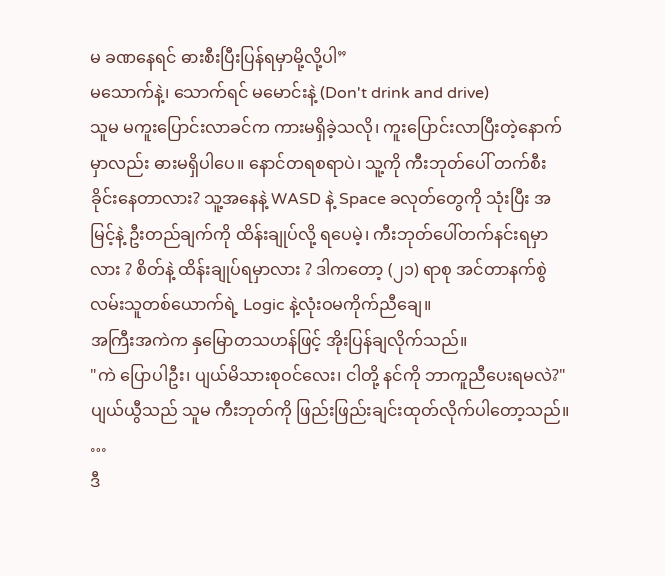မ ခဏနေရင် ဓားစီးပြီးပြန်ရမှာမို့လို့ပါ”
မသောက်နဲ့၊ သောက်ရင် မမောင်းနဲ့ (Don't drink and drive)
သူမ မကူးပြောင်းလာခင်က ကားမရှိခဲ့သလို၊ ကူးပြောင်းလာပြီးတဲ့နောက်မှာလည်း ဓားမရှိပါပေ။ နောင်တရစရာပဲ၊ သူ့ကို ကီးဘုတ်ပေါ် တက်စီးခိုင်းနေတာလား? သူ့အနေနဲ့ WASD နဲ့ Space ခလုတ်တွေကို သုံးပြီး အမြင့်နဲ့ ဦးတည်ချက်ကို ထိန်းချုပ်လို့ ရပေမဲ့၊ ကီးဘုတ်ပေါ်တက်နင်းရမှာလား ? စိတ်နဲ့ ထိန်းချုပ်ရမှာလား ? ဒါကတော့ (၂၁) ရာစု အင်တာနက်စွဲလမ်းသူတစ်ယောက်ရဲ့ Logic နဲ့လုံးဝမကိုက်ညီချေ။
အကြီးအကဲက နှမြောတသဟန်ဖြင့် အိုးပြန်ချလိုက်သည်။
"ကဲ ပြောပါဦး၊ ပျယ်မိသားစုဝင်လေး၊ ငါတို့ နင်ကို ဘာကူညီပေးရမလဲ?"
ပျယ်ယွီသည် သူမ ကီးဘုတ်ကို ဖြည်းဖြည်းချင်းထုတ်လိုက်ပါတော့သည်။
…
ဒီ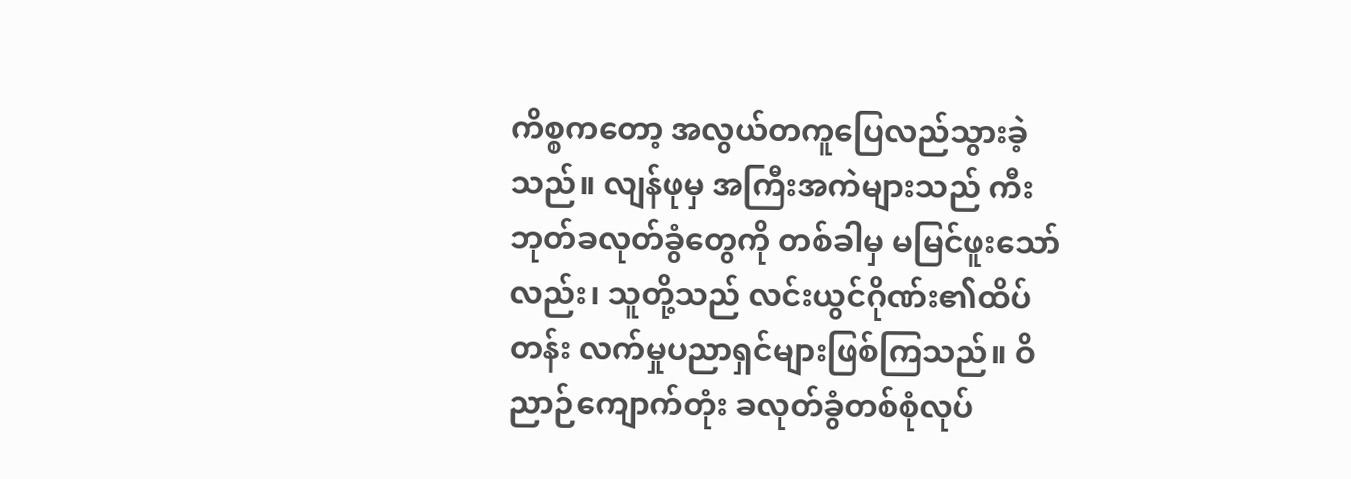ကိစ္စကတော့ အလွယ်တကူပြေလည်သွားခဲ့သည်။ လျန်ဖုမှ အကြီးအကဲများသည် ကီးဘုတ်ခလုတ်ခွံတွေကို တစ်ခါမှ မမြင်ဖူးသော် လည်း၊ သူတို့သည် လင်းယွင်ဂိုဏ်း၏ထိပ်တန်း လက်မှုပညာရှင်များဖြစ်ကြသည်။ ဝိညာဉ်ကျောက်တုံး ခလုတ်ခွံတစ်စုံလုပ်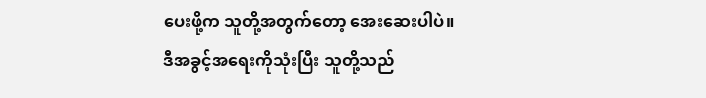ပေးဖို့က သူတို့အတွက်တော့ အေးဆေးပါပဲ။
ဒီအခွင့်အရေးကိုသုံးပြီး သူတို့သည်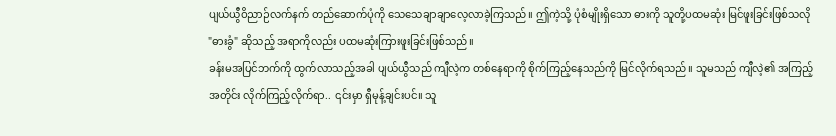ပျယ်ယွီဝိညာဉ်လက်နက် တည်ဆောက်ပုံကို သေသေချာချာလေ့လာခဲ့ကြသည်။ ဤကဲ့သို့ ပုံစံမျိုးရှိသော ဓားကို သူတို့ပထမဆုံး မြင်ဖူးခြင်းဖြစ်သလို "ဓားခွံ" ဆိုသည့် အရာကိုလည်း ပထမဆုံးကြားဖူးခြင်းဖြစ်သည်။
ခန်းမအပြင်ဘက်ကို ထွက်လာသည့်အခါ ပျယ်ယွီသည် ကျီလဲ့က တစ်နေရာကို စိုက်ကြည့်နေသည်ကို မြင်လိုက်ရသည်။ သူမသည် ကျီလဲ့၏ အကြည့်အတိုင်း လိုက်ကြည့်လိုက်ရာ.. ၎င်းမှာ ရှီမုန့်ချင်းပင်။ သူ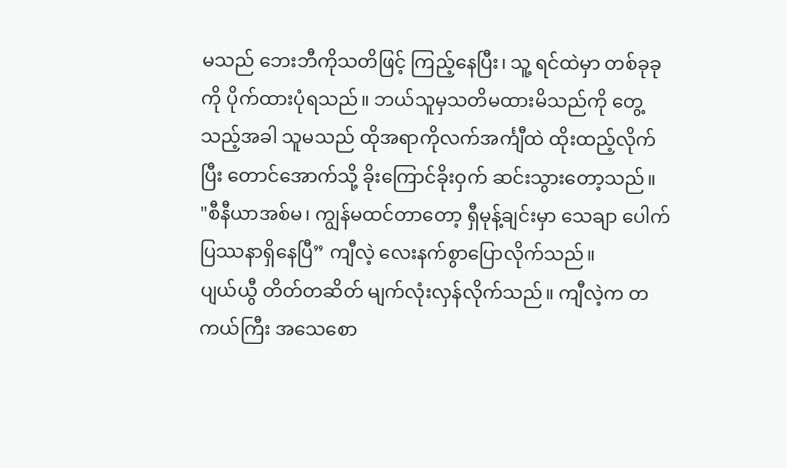မသည် ဘေးဘီကိုသတိဖြင့် ကြည့်နေပြီး၊ သူ့ ရင်ထဲမှာ တစ်ခုခုကို ပိုက်ထားပုံရသည်။ ဘယ်သူမှသတိမထားမိသည်ကို တွေ့သည့်အခါ သူမသည် ထိုအရာကိုလက်အင်္ကျီထဲ ထိုးထည့်လိုက်ပြီး တောင်အောက်သို့ ခိုးကြောင်ခိုးဝှက် ဆင်းသွားတော့သည်။
"စီနီယာအစ်မ၊ ကျွန်မထင်တာတော့ ရှီမုန့်ချင်းမှာ သေချာ ပေါက်ပြဿနာရှိနေပြီ” ကျီလဲ့ လေးနက်စွာပြောလိုက်သည်။
ပျယ်ယွီ တိတ်တဆိတ် မျက်လုံးလှန်လိုက်သည်။ ကျီလဲ့က တကယ်ကြီး အသေစော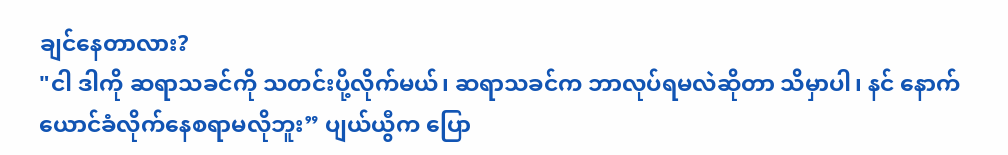ချင်နေတာလား?
"ငါ ဒါကို ဆရာသခင်ကို သတင်းပို့လိုက်မယ်၊ ဆရာသခင်က ဘာလုပ်ရမလဲဆိုတာ သိမှာပါ၊ နင် နောက်ယောင်ခံလိုက်နေစရာမလိုဘူး” ပျယ်ယွီက ပြော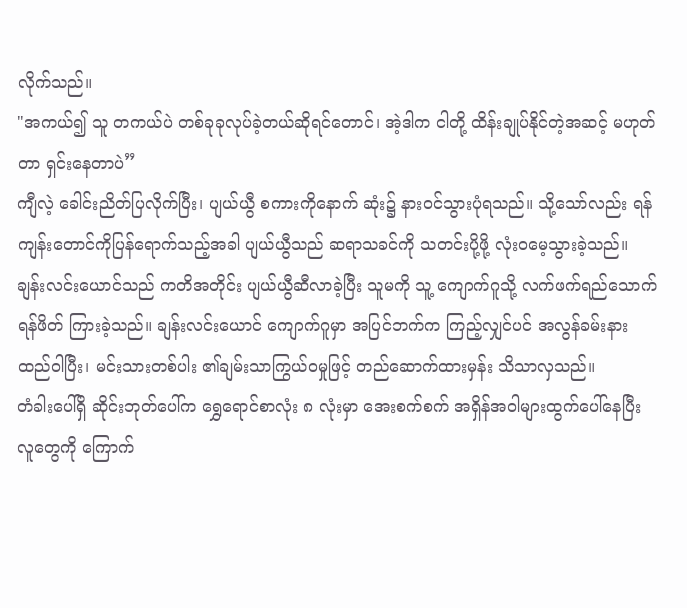လိုက်သည်။
"အကယ်၍ သူ တကယ်ပဲ တစ်ခုခုလုပ်ခဲ့တယ်ဆိုရင်တောင်၊ အဲ့ဒါက ငါတို့ ထိန်းချုပ်နိုင်တဲ့အဆင့် မဟုတ်တာ ရှင်းနေတာပဲ”
ကျီလဲ့ ခေါင်းညိတ်ပြလိုက်ပြီး၊ ပျယ်ယွီ စကားကိုနောက် ဆုံး၌ နားဝင်သွားပုံရသည်။ သို့သော်လည်း ရန်ကျန်းတောင်ကိုပြန်ရောက်သည့်အခါ ပျယ်ယွီသည် ဆရာသခင်ကို သတင်းပို့ဖို့ လုံးဝမေ့သွားခဲ့သည်။
ချန်းလင်းယောင်သည် ကတိအတိုင်း ပျယ်ယွီဆီလာခဲ့ပြီး သူမကို သူ့ ကျောက်ဂူသို့ လက်ဖက်ရည်သောက်ရန်ဖိတ် ကြားခဲ့သည်။ ချန်းလင်းယောင် ကျောက်ဂူမှာ အပြင်ဘက်က ကြည့်လျှင်ပင် အလွန်ခမ်းနားထည်ဝါပြီး၊ မင်းသားတစ်ပါး ၏ချမ်းသာကြွယ်ဝမှုဖြင့် တည်ဆောက်ထားမှန်း သိသာလှသည်။
တံခါးပေါ်ရှိ ဆိုင်းဘုတ်ပေါ်က ရွှေရောင်စာလုံး ၈ လုံးမှာ အေးစက်စက် အရှိန်အဝါများထွက်ပေါ်နေပြီး လူတွေကို ကြောက်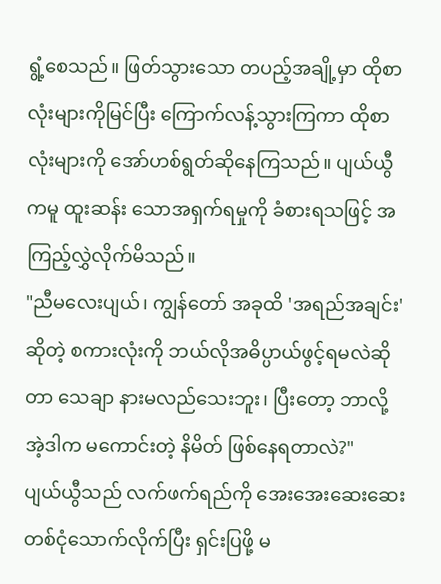ရွံ့စေသည်။ ဖြတ်သွားသော တပည့်အချို့မှာ ထိုစာလုံးများကိုမြင်ပြီး ကြောက်လန့်သွားကြကာ ထိုစာလုံးများကို အော်ဟစ်ရွတ်ဆိုနေကြသည်။ ပျယ်ယွီကမူ ထူးဆန်း သောအရှက်ရမှုကို ခံစားရသဖြင့် အကြည့်လွှဲလိုက်မိသည်။
"ညီမလေးပျယ်၊ ကျွန်တော် အခုထိ 'အရည်အချင်း' ဆိုတဲ့ စကားလုံးကို ဘယ်လိုအဓိပ္ပာယ်ဖွင့်ရမလဲဆိုတာ သေချာ နားမလည်သေးဘူး၊ ပြီးတော့ ဘာလို့ အဲ့ဒါက မကောင်းတဲ့ နိမိတ် ဖြစ်နေရတာလဲ?"
ပျယ်ယွီသည် လက်ဖက်ရည်ကို အေးအေးဆေးဆေး တစ်ငုံသောက်လိုက်ပြီး ရှင်းပြဖို့ မ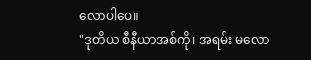လောပါပေ။
"ဒုတိယ စီနီယာအစ်ကို၊ အရမ်း မလော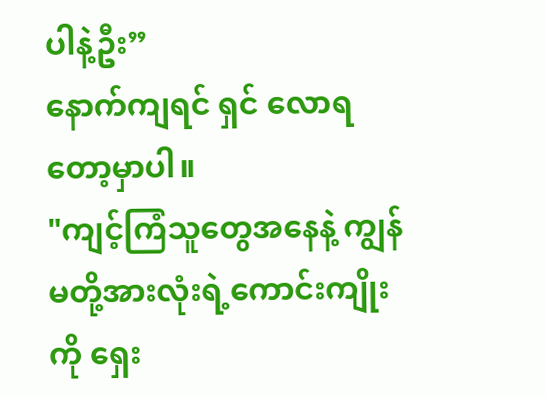ပါနဲ့ဦး”
နောက်ကျရင် ရှင် လောရတော့မှာပါ။
"ကျင့်ကြံသူတွေအနေနဲ့ ကျွန်မတို့အားလုံးရဲ့ကောင်းကျိုးကို ရှေး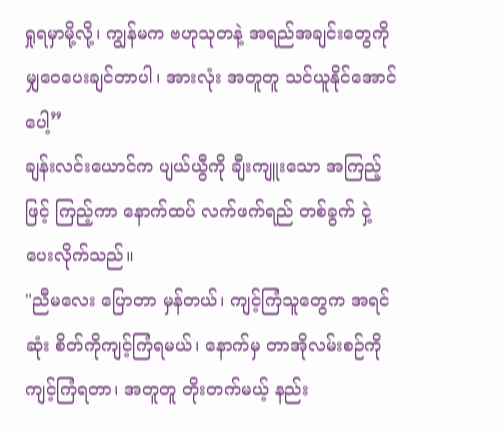ရှုရမှာမို့လို့၊ ကျွန်မက ဗဟုသုတနဲ့ အရည်အချင်းတွေကို မျှဝေပေးချင်တာပါ၊ အားလုံး အတူတူ သင်ယူနိုင်အောင်ပေါ့”
ချန်းလင်းယောင်က ပျယ်ယွီကို ချီးကျူးသော အကြည့်ဖြင့် ကြည့်ကာ နောက်ထပ် လက်ဖက်ရည် တစ်ခွက် ငှဲ့ပေးလိုက်သည်။
"ညီမလေး ပြောတာ မှန်တယ်၊ ကျင့်ကြံသူတွေက အရင်ဆုံး စိတ်ကိုကျင့်ကြံရမယ်၊ နောက်မှ တာအိုလမ်းစဉ်ကို ကျင့်ကြံရတာ၊ အတူတူ တိုးတက်မယ့် နည်း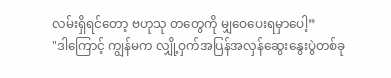လမ်းရှိရင်တော့ ဗဟုသု တတွေကို မျှဝေပေးရမှာပေါ့”
"ဒါကြောင့် ကျွန်မက လျှို့ဝှက်အပြန်အလှန်ဆွေးနွေးပွဲတစ်ခု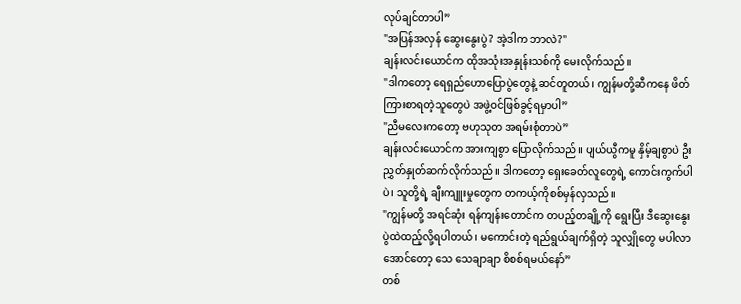လုပ်ချင်တာပါ”
"အပြန်အလှန် ဆွေးနွေးပွဲ? အဲ့ဒါက ဘာလဲ?"
ချန်းလင်းယောင်က ထိုအသုံးအနှုန်းသစ်ကို မေးလိုက်သည်။
"ဒါကတော့ ရေရှည်ဟောပြောပွဲတွေနဲ့ ဆင်တူတယ်၊ ကျွန်မတို့ဆီကနေ ဖိတ်ကြားစာရတဲ့သူတွေပဲ အဖွဲ့ဝင်ဖြစ်ခွင့်ရမှာပါ”
"ညီမလေးကတော့ ဗဟုသုတ အရမ်းစုံတာပဲ”
ချန်းလင်းယောင်က အားကျစွာ ပြောလိုက်သည်။ ပျယ်ယွီကမူ နှိမ့်ချစွာပဲ ဦးညွှတ်နှုတ်ဆက်လိုက်သည်။ ဒါကတော့ ရှေးခေတ်လူတွေရဲ့ ကောင်းကွက်ပါပဲ၊ သူတို့ရဲ့ ချီးကျူးမှုတွေက တကယ့်ကိုစစ်မှန်လှသည်။
"ကျွန်မတို့ အရင်ဆုံး ရန်ကျန်းတောင်က တပည့်တချို့ကို ရွေးပြီး ဒီဆွေးနွေးပွဲထဲထည့်လို့ရပါတယ်၊ မကောင်းတဲ့ ရည်ရွယ်ချက်ရှိတဲ့ သူလျှိုတွေ မပါလာအောင်တော့ သေ သေချာချာ စိစစ်ရမယ်နော်”
တစ်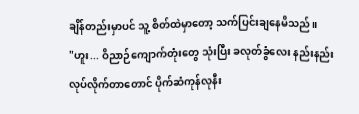ချိန်တည်းမှာပင် သူ့ စိတ်ထဲမှာတော့ သက်ပြင်းချနေမိသည်။
"ဟူး... ဝိညာဉ်ကျောက်တုံးတွေ သုံးပြီး ခလုတ်ခွံလေး နည်းနည်း လုပ်လိုက်တာတောင် ပိုက်ဆံကုန်လုနီး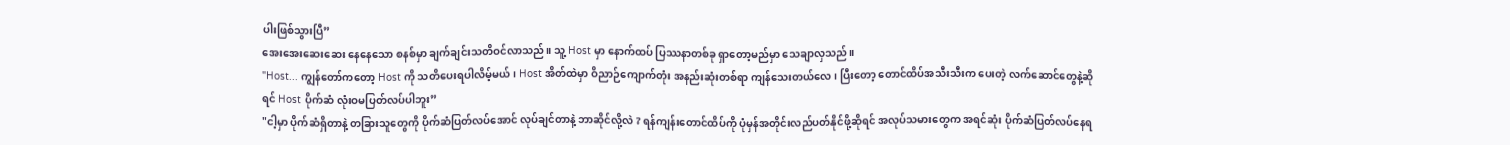ပါးဖြစ်သွားပြီ”
အေးအေးဆေးဆေး နေနေသော စနစ်မှာ ချက်ချင်းသတိဝင်လာသည်။ သူ့ Host မှာ နောက်ထပ် ပြဿနာတစ်ခု ရှာတော့မည်မှာ သေချာလှသည်။
"Host... ကျွန်တော်ကတော့ Host ကို သတိပေးရပါလိမ့်မယ်၊ Host အိတ်ထဲမှာ ဝိညာဉ်ကျောက်တုံး အနည်းဆုံးတစ်ရာ ကျန်သေးတယ်လေ၊ ပြီးတော့ တောင်ထိပ်အသီးသီးက ပေးတဲ့ လက်ဆောင်တွေနဲ့ဆိုရင် Host ပိုက်ဆံ လုံးဝမပြတ်လပ်ပါဘူး”
"ငါ့မှာ ပိုက်ဆံရှိတာနဲ့ တခြားသူတွေကို ပိုက်ဆံပြတ်လပ်အောင် လုပ်ချင်တာနဲ့ ဘာဆိုင်လို့လဲ ? ရန်ကျန်းတောင်ထိပ်ကို ပုံမှန်အတိုင်းလည်ပတ်နိုင်ဖို့ဆိုရင် အလုပ်သမားတွေက အရင်ဆုံး ပိုက်ဆံပြတ်လပ်နေရ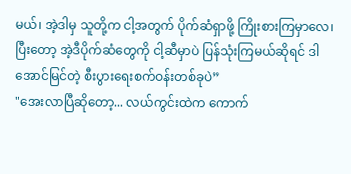မယ်၊ အဲ့ဒါမှ သူတို့က ငါ့အတွက် ပိုက်ဆံရှာဖို့ ကြိုးစားကြမှာလေ၊ ပြီးတော့ အဲ့ဒီပိုက်ဆံတွေကို ငါ့ဆီမှာပဲ ပြန်သုံးကြမယ်ဆိုရင် ဒါ အောင်မြင်တဲ့ စီးပွားရေးစက်ဝန်းတစ်ခုပဲ”
"အေးလာပြီဆိုတော့... လယ်ကွင်းထဲက ကောက်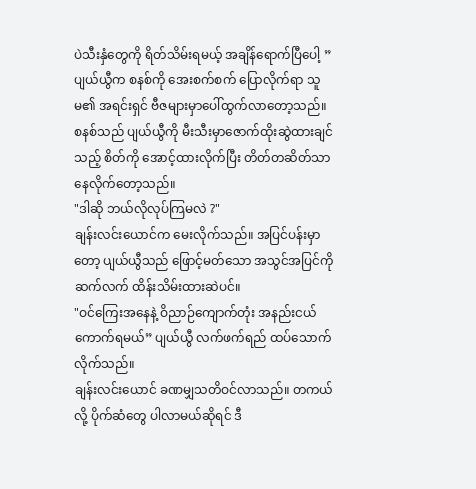ပဲသီးနှံတွေကို ရိတ်သိမ်းရမယ့် အချိန်ရောက်ပြီပေါ့ ”
ပျယ်ယွီက စနစ်ကို အေးစက်စက် ပြောလိုက်ရာ သူမ၏ အရင်းရှင် ဗီဇများမှာပေါ်ထွက်လာတော့သည်။
စနစ်သည် ပျယ်ယွီကို မီးသီးမှာဇောက်ထိုးဆွဲထားချင်သည့် စိတ်ကို အောင့်ထားလိုက်ပြီး တိတ်တဆိတ်သာ နေလိုက်တော့သည်။
"ဒါဆို ဘယ်လိုလုပ်ကြမလဲ ?"
ချန်းလင်းယောင်က မေးလိုက်သည်။ အပြင်ပန်းမှာတော့ ပျယ်ယွီသည် ဖြောင့်မတ်သော အသွင်အပြင်ကို ဆက်လက် ထိန်းသိမ်းထားဆဲပင်။
"ဝင်ကြေးအနေနဲ့ ဝိညာဉ်ကျောက်တုံး အနည်းငယ် ကောက်ရမယ်” ပျယ်ယွီ လက်ဖက်ရည် ထပ်သောက်လိုက်သည်။
ချန်းလင်းယောင် ခဏမျှသတိဝင်လာသည်။ တကယ်လို့ ပိုက်ဆံတွေ ပါလာမယ်ဆိုရင် ဒီ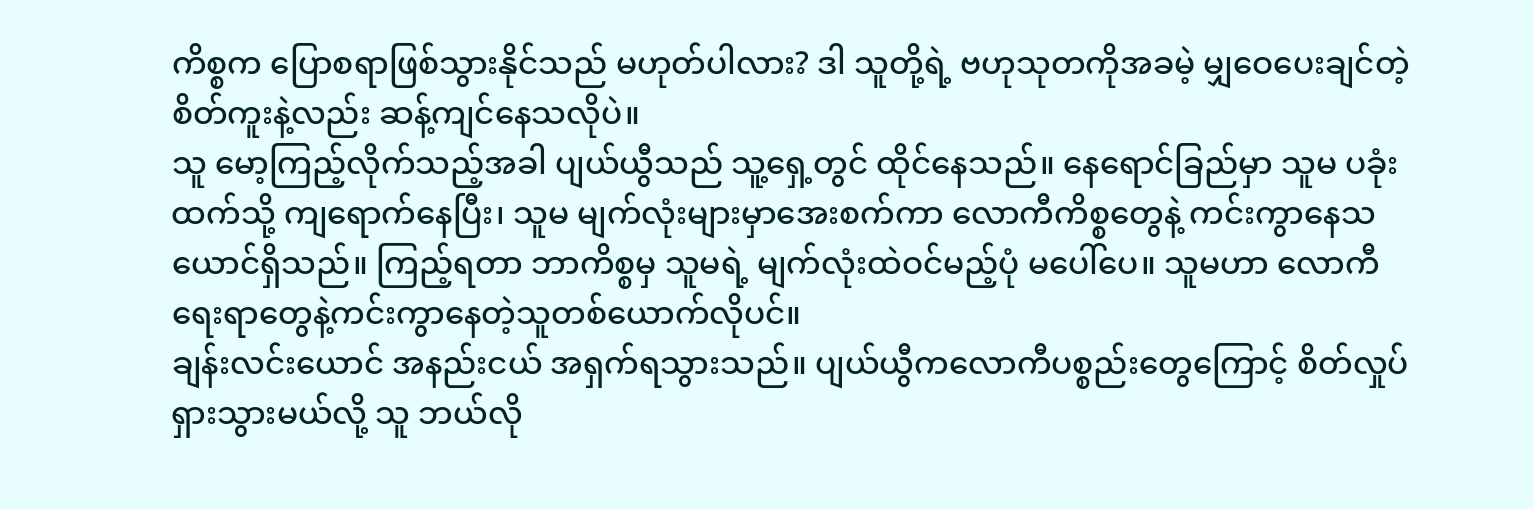ကိစ္စက ပြောစရာဖြစ်သွားနိုင်သည် မဟုတ်ပါလား? ဒါ သူတို့ရဲ့ ဗဟုသုတကိုအခမဲ့ မျှဝေပေးချင်တဲ့ စိတ်ကူးနဲ့လည်း ဆန့်ကျင်နေသလိုပဲ။
သူ မော့ကြည့်လိုက်သည့်အခါ ပျယ်ယွီသည် သူ့ရှေ့တွင် ထိုင်နေသည်။ နေရောင်ခြည်မှာ သူမ ပခုံးထက်သို့ ကျရောက်နေပြီး၊ သူမ မျက်လုံးများမှာအေးစက်ကာ လောကီကိစ္စတွေနဲ့ ကင်းကွာနေသယောင်ရှိသည်။ ကြည့်ရတာ ဘာကိစ္စမှ သူမရဲ့ မျက်လုံးထဲဝင်မည့်ပုံ မပေါ်ပေ။ သူမဟာ လောကီရေးရာတွေနဲ့ကင်းကွာနေတဲ့သူတစ်ယောက်လိုပင်။
ချန်းလင်းယောင် အနည်းငယ် အရှက်ရသွားသည်။ ပျယ်ယွီကလောကီပစ္စည်းတွေကြောင့် စိတ်လှုပ်ရှားသွားမယ်လို့ သူ ဘယ်လို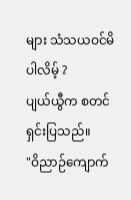များ သံသယဝင်မိပါလိမ့် ?
ပျယ်ယွီက စတင်ရှင်းပြသည်။
"ဝိညာဉ်ကျောက်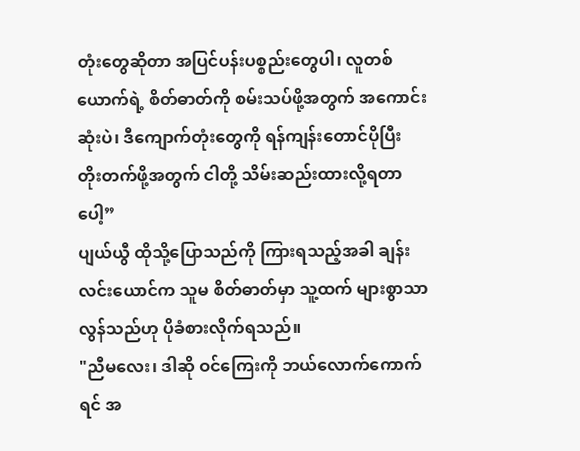တုံးတွေဆိုတာ အပြင်ပန်းပစ္စည်းတွေပါ၊ လူတစ်ယောက်ရဲ့ စိတ်ဓာတ်ကို စမ်းသပ်ဖို့အတွက် အကောင်းဆုံးပဲ၊ ဒီကျောက်တုံးတွေကို ရန်ကျန်းတောင်ပိုပြီး တိုးတက်ဖို့အတွက် ငါတို့ သိမ်းဆည်းထားလို့ရတာပေါ့”
ပျယ်ယွီ ထိုသို့ပြောသည်ကို ကြားရသည့်အခါ ချန်းလင်းယောင်က သူမ စိတ်ဓာတ်မှာ သူ့ထက် များစွာသာလွန်သည်ဟု ပိုခံစားလိုက်ရသည်။
"ညီမလေး၊ ဒါဆို ဝင်ကြေးကို ဘယ်လောက်ကောက်ရင် အ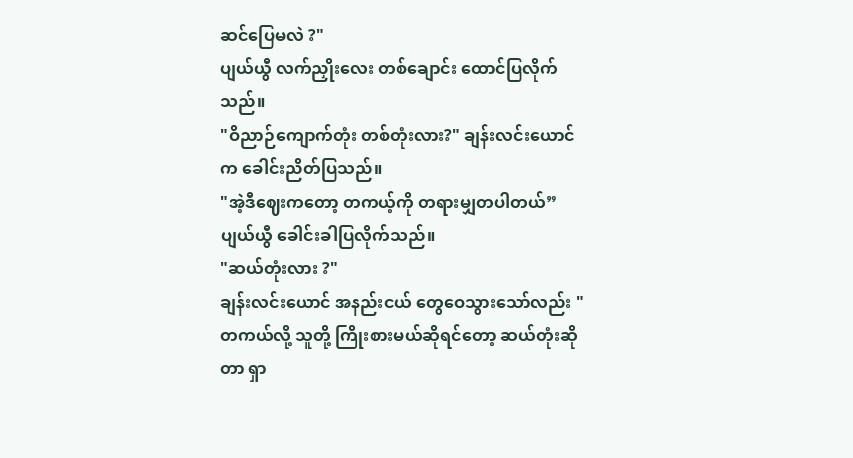ဆင်ပြေမလဲ ?"
ပျယ်ယွီ လက်ညှိုးလေး တစ်ချောင်း ထောင်ပြလိုက်သည်။
"ဝိညာဉ်ကျောက်တုံး တစ်တုံးလား?" ချန်းလင်းယောင်က ခေါင်းညိတ်ပြသည်။
"အဲ့ဒီဈေးကတော့ တကယ့်ကို တရားမျှတပါတယ်”
ပျယ်ယွီ ခေါင်းခါပြလိုက်သည်။
"ဆယ်တုံးလား ?"
ချန်းလင်းယောင် အနည်းငယ် တွေဝေသွားသော်လည်း "တကယ်လို့ သူတို့ ကြိုးစားမယ်ဆိုရင်တော့ ဆယ်တုံးဆိုတာ ရှာ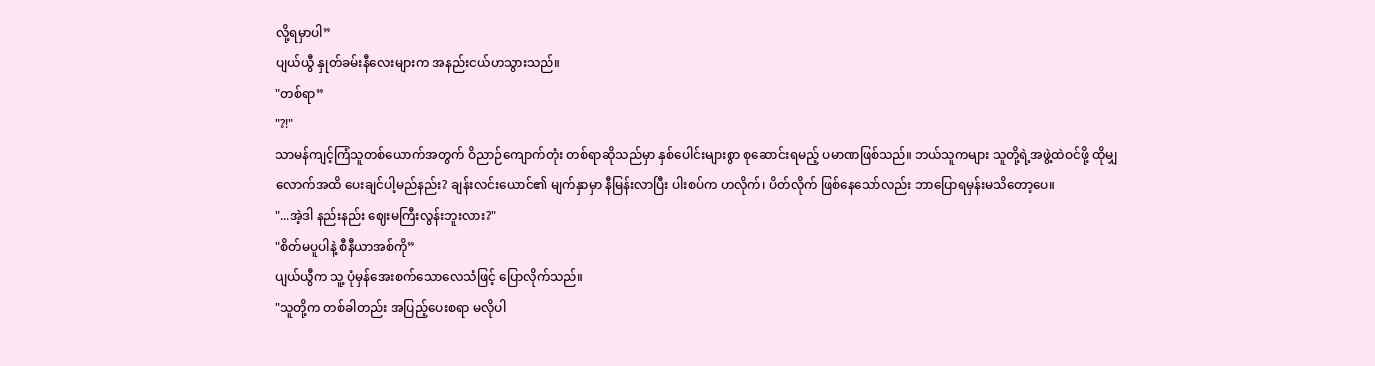လို့ရမှာပါ”
ပျယ်ယွီ နှုတ်ခမ်းနီလေးများက အနည်းငယ်ဟသွားသည်။
"တစ်ရာ”
"?!"
သာမန်ကျင့်ကြံသူတစ်ယောက်အတွက် ဝိညာဉ်ကျောက်တုံး တစ်ရာဆိုသည်မှာ နှစ်ပေါင်းများစွာ စုဆောင်းရမည့် ပမာဏဖြစ်သည်။ ဘယ်သူကများ သူတို့ရဲ့အဖွဲ့ထဲဝင်ဖို့ ထိုမျှလောက်အထိ ပေးချင်ပါ့မည်နည်း? ချန်းလင်းယောင်၏ မျက်နှာမှာ နီမြန်းလာပြီး ပါးစပ်က ဟလိုက်၊ ပိတ်လိုက် ဖြစ်နေသော်လည်း ဘာပြောရမှန်းမသိတော့ပေ။
"...အဲ့ဒါ နည်းနည်း ဈေးမကြီးလွန်းဘူးလား?"
"စိတ်မပူပါနဲ့ စီနီယာအစ်ကို”
ပျယ်ယွီက သူ့ ပုံမှန်အေးစက်သောလေသံဖြင့် ပြောလိုက်သည်။
"သူတို့က တစ်ခါတည်း အပြည့်ပေးစရာ မလိုပါ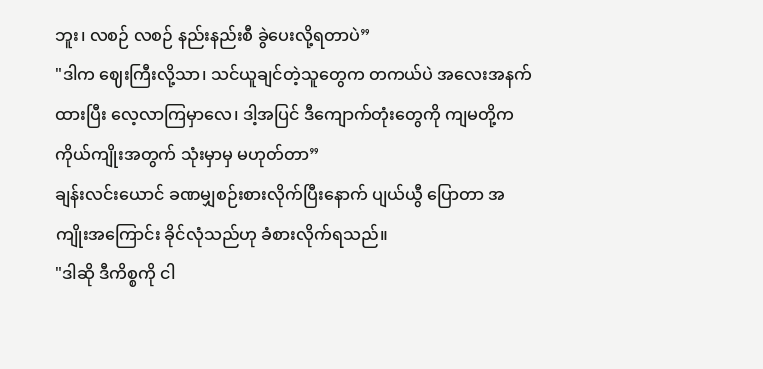ဘူး၊ လစဉ် လစဉ် နည်းနည်းစီ ခွဲပေးလို့ရတာပဲ”
"ဒါက ဈေးကြီးလို့သာ၊ သင်ယူချင်တဲ့သူတွေက တကယ်ပဲ အလေးအနက်ထားပြီး လေ့လာကြမှာလေ၊ ဒါ့အပြင် ဒီကျောက်တုံးတွေကို ကျမတို့က ကိုယ်ကျိုးအတွက် သုံးမှာမှ မဟုတ်တာ”
ချန်းလင်းယောင် ခဏမျှစဉ်းစားလိုက်ပြီးနောက် ပျယ်ယွီ ပြောတာ အကျိုးအကြောင်း ခိုင်လုံသည်ဟု ခံစားလိုက်ရသည်။
"ဒါဆို ဒီကိစ္စကို ငါ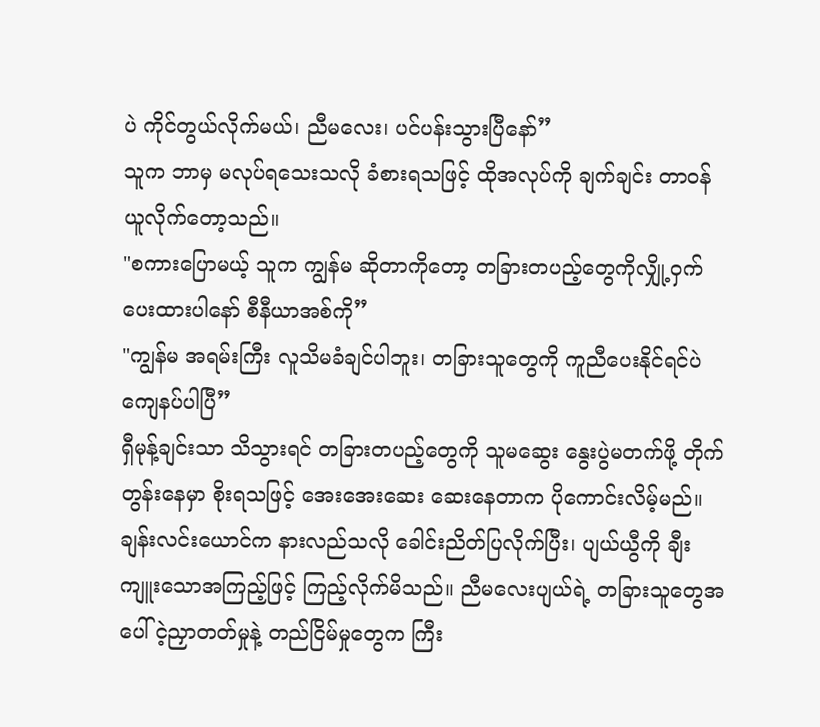ပဲ ကိုင်တွယ်လိုက်မယ်၊ ညီမလေး၊ ပင်ပန်းသွားပြီနော်”
သူက ဘာမှ မလုပ်ရသေးသလို ခံစားရသဖြင့် ထိုအလုပ်ကို ချက်ချင်း တာဝန်ယူလိုက်တော့သည်။
"စကားပြောမယ့် သူက ကျွန်မ ဆိုတာကိုတော့ တခြားတပည့်တွေကိုလျှို့ဝှက်ပေးထားပါနော် စီနီယာအစ်ကို”
"ကျွန်မ အရမ်းကြီး လူသိမခံချင်ပါဘူး၊ တခြားသူတွေကို ကူညီပေးနိုင်ရင်ပဲ ကျေနပ်ပါပြီ”
ရှီမုန့်ချင်းသာ သိသွားရင် တခြားတပည့်တွေကို သူမဆွေး နွေးပွဲမတက်ဖို့ တိုက်တွန်းနေမှာ စိုးရသဖြင့် အေးအေးဆေး ဆေးနေတာက ပိုကောင်းလိမ့်မည်။
ချန်းလင်းယောင်က နားလည်သလို ခေါင်းညိတ်ပြလိုက်ပြီး၊ ပျယ်ယွီကို ချီးကျူးသောအကြည့်ဖြင့် ကြည့်လိုက်မိသည်။ ညီမလေးပျယ်ရဲ့ တခြားသူတွေအပေါ် ငဲ့ညှာတတ်မှုနဲ့ တည်ငြိမ်မှုတွေက ကြီး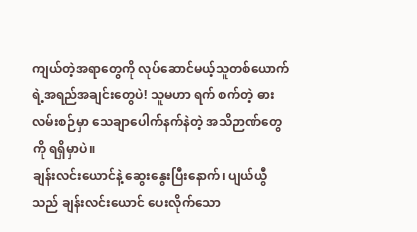ကျယ်တဲ့အရာတွေကို လုပ်ဆောင်မယ့်သူတစ်ယောက်ရဲ့အရည်အချင်းတွေပဲ! သူမဟာ ရက် စက်တဲ့ ဓားလမ်းစဉ်မှာ သေချာပေါက်နက်နဲတဲ့ အသိဉာဏ်တွေကို ရရှိမှာပဲ။
ချန်းလင်းယောင်နဲ့ ဆွေးနွေးပြီးနောက်၊ ပျယ်ယွီသည် ချန်းလင်းယောင် ပေးလိုက်သော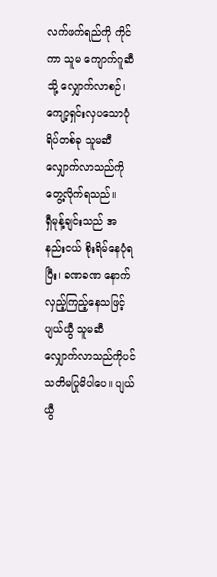လက်ဖက်ရည်ကို ကိုင်ကာ သူမ ကျောက်ဂူဆီသို့ လျှောက်လာစဉ်၊ ကျော့ရှင်းလှပသောပုံရိပ်တစ်ခု သူမဆီ လျှောက်လာသည်ကိုတွေ့လိုက်ရသည်။
ရှီမုန့်ချင်းသည် အနည်းငယ် စိုးရိမ်နေပုံရပြီး၊ ခဏခဏ နောက်လှည့်ကြည့်နေသဖြင့် ပျယ်ယွီ သူမဆီ လျှောက်လာသည်ကိုပင် သတိမပြုမိပါပေ။ ပျယ်ယွီ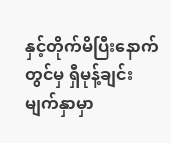နှင့်တိုက်မိပြီးနောက် တွင်မှ ရှီမုန့်ချင်းမျက်နှာမှာ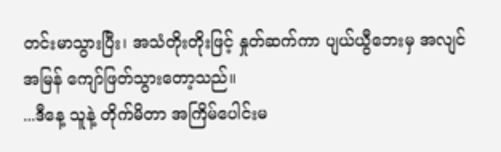တင်းမာသွားပြီး၊ အသံတိုးတိုးဖြင့် နှုတ်ဆက်ကာ ပျယ်ယွီဘေးမှ အလျင်အမြန် ကျော်ဖြတ်သွားတော့သည်။
...ဒီနေ့ သူနဲ့ တိုက်မိတာ အကြိမ်ပေါင်းမ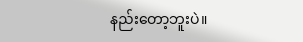နည်းတော့ဘူးပဲ။